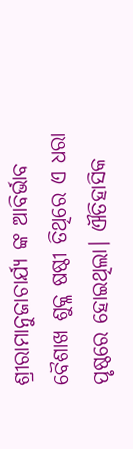ଶ୍ରୀରାମାନୁଜାଚାର୍ଯ୍ୟ ଙ୍କ ଆବିର୍ଭାବ ବୈଶାଖ ଶୁକ୍ଳ ଷଷ୍ଠୀ ତିଥିରେ ଏ ଧରା ପୃଷ୍ଠରେ ହୋଇଥିଲା। ଐତିହାସିକ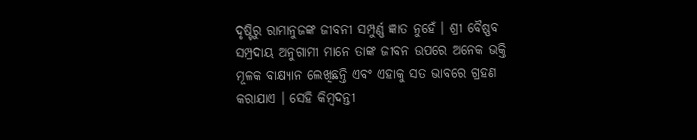ଦୃଷ୍ଟିରୁ ରାମାନୁଜଙ୍କ ଜୀବନୀ ସମ୍ପୁର୍ଣ୍ଣ ଜ୍ଞାତ ନୁହେଁ । ଶ୍ରୀ ବୈଷ୍ଣବ ସମ୍ପ୍ରଦାୟ ଅନୁଗାମୀ ମାନେ ତାଙ୍କ ଜୀବନ ଉପରେ ଅନେକ ଭକ୍ତି ମୂଳକ ବାକ୍ଷ୍ୟାନ ଲେଖିଛନ୍ତି ଏବଂ ଏହାକୁ ସତ ଭାବରେ ଗ୍ରହଣ କରାଯାଏ । ସେହି କିମ୍ବଦନ୍ତୀ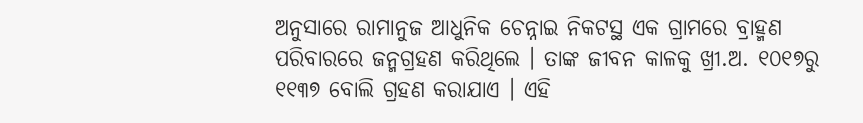ଅନୁସାରେ ରାମାନୁଜ ଆଧୁନିକ ଚେନ୍ନାଇ ନିକଟସ୍ଥ ଏକ ଗ୍ରାମରେ ବ୍ରାହ୍ମଣ ପରିବାରରେ ଜନ୍ମଗ୍ରହଣ କରିଥିଲେ । ତାଙ୍କ ଜୀବନ କାଳକୁ ଖ୍ରୀ.ଅ. ୧୦୧୭ରୁ ୧୧୩୭ ବୋଲି ଗ୍ରହଣ କରାଯାଏ । ଏହି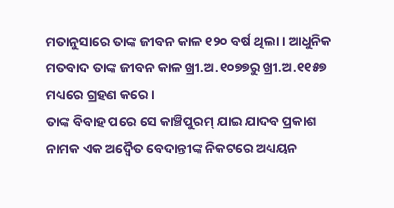ମତାନୁସାରେ ତାଙ୍କ ଜୀବନ କାଳ ୧୨୦ ବର୍ଷ ଥିଲା । ଆଧୁନିକ ମତବାଦ ତାଙ୍କ ଜୀବନ କାଳ ଖ୍ରୀ.ଅ.୧୦୭୭ରୁ ଖ୍ରୀ.ଅ.୧୧୫୭ ମଧ୍ୟରେ ଗ୍ରହଣ କରେ ।
ତାଙ୍କ ବିବାହ ପରେ ସେ କାଞ୍ଚିପୁରମ୍ ଯାଇ ଯାଦବ ପ୍ରକାଶ ନାମକ ଏକ ଅଦ୍ୱୈତ ବେଦାନ୍ତୀଙ୍କ ନିକଟରେ ଅଧ୍ୟୟନ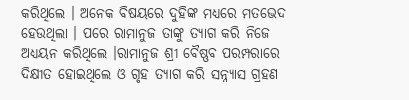କରିଥିଲେ । ଅନେକ ବିଷୟରେ ଦୁହିଙ୍କ ମଧ୍ୟରେ ମତଭେଦ ହେଉଥିଲା । ପରେ ରାମାନୁଜ ତାଙ୍କୁ ତ୍ୟାଗ କରି ନିଜେ ଅଧ୍ୟୟନ କରିଥିଲେ ।ରାମାନୁଜ ଶ୍ରୀ ବୈଷ୍ଣବ ପରମ୍ପରାରେ ଦିକ୍ଷୀତ ହୋଇଥିଲେ ଓ ଗୃହ ତ୍ୟାଗ କରି ସନ୍ନ୍ୟାସ ଗ୍ରହଣ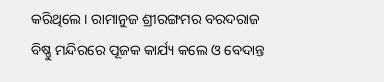କରିଥିଲେ । ରାମାନୁଜ ଶ୍ରୀରଙ୍ଗମର ବରଦରାଜ ବିଷ୍ଣୁ ମନ୍ଦିରରେ ପୂଜକ କାର୍ଯ୍ୟ କଲେ ଓ ବେଦାନ୍ତ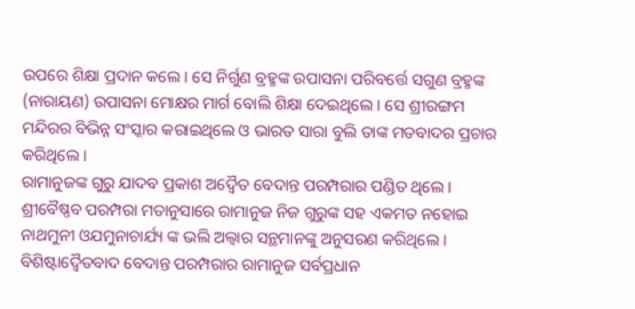ଉପରେ ଶିକ୍ଷା ପ୍ରଦାନ କଲେ । ସେ ନିର୍ଗୁଣ ବ୍ରହ୍ମଙ୍କ ଉପାସନା ପରିବର୍ତ୍ତେ ସଗୁଣ ବ୍ରହ୍ମଙ୍କ (ନାରାୟଣ) ଉପାସନା ମୋକ୍ଷର ମାର୍ଗ ବୋଲି ଶିକ୍ଷା ଦେଇଥିଲେ । ସେ ଶ୍ରୀରଙ୍ଗମ ମନ୍ଦିରର ବିଭିନ୍ନ ସଂସ୍କାର କରାଇଥିଲେ ଓ ଭାରତ ସାରା ବୁଲି ତାଙ୍କ ମତବାଦର ପ୍ରଚାର କରିଥିଲେ ।
ରାମାନୁଜଙ୍କ ଗୁରୁ ଯାଦବ ପ୍ରକାଶ ଅଦ୍ୱୈତ ବେଦାନ୍ତ ପରମ୍ପରାର ପଣ୍ଡିତ ଥିଲେ । ଶ୍ରୀବୈଷ୍ଣବ ପରମ୍ପରା ମତାନୁସାରେ ରାମାନୁଜ ନିଜ ଗୁରୁଙ୍କ ସହ ଏକମତ ନହୋଇ ନାଥମୁନୀ ଓଯମୁନାଚାର୍ଯ୍ୟ ଙ୍କ ଭଲି ଅଲ୍ୱାର ସନ୍ଥମାନଙ୍କୁ ଅନୁସରଣ କରିଥିଲେ ।
ବିଶିଷ୍ଟାଦ୍ୱୈତବାଦ ବେଦାନ୍ତ ପରମ୍ପରାର ରାମାନୁଜ ସର୍ବପ୍ରଧାନ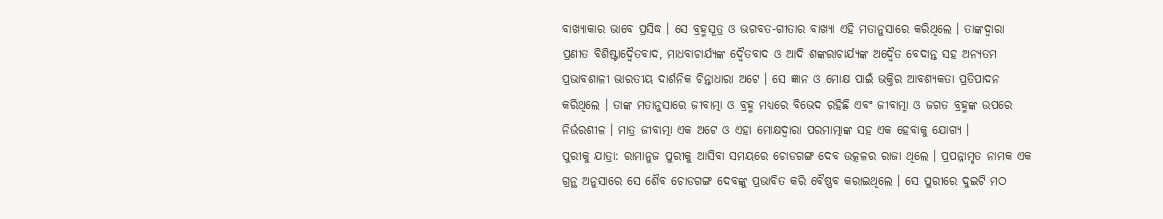ବାଖ୍ୟାକାର ଭାବେ ପ୍ରସିଦ୍ଧ । ସେ ବ୍ରହ୍ମସୂତ୍ର ଓ ଭଗବତ-ଗୀତାର ବାଖ୍ୟା ଏହି ମତାନୁସାରେ କରିଥିଲେ । ତାଙ୍କଦ୍ୱାରା ପ୍ରଣୀତ ବିଶିଷ୍ଟାଦ୍ୱୈତବାଦ, ମାଧବାଚାର୍ଯ୍ୟଙ୍କ ଦ୍ୱୈତବାଦ ଓ ଆଦି ଶଙ୍କରାଚାର୍ଯ୍ୟଙ୍କ ଅଦ୍ୱୈତ ବେଦାନ୍ତ ସହ ଅନ୍ୟତମ ପ୍ରଭାବଶାଳୀ ଭାରତୀୟ ଦାର୍ଶନିକ ଚିନ୍ତାଧାରା ଅଟେ । ସେ ଜ୍ଞାନ ଓ ମୋକ୍ଷ ପାଇଁ ଭକ୍ତିର ଆବଶ୍ୟକତା ପ୍ରତିପାଦନ କରିଥିଲେ । ତାଙ୍କ ମତାନୁସାରେ ଜୀବାତ୍ମା ଓ ବ୍ରହ୍ମ ମଧ୍ୟରେ ବିଭେଦ ରହିଛି ଏବଂ ଜୀବାତ୍ମା ଓ ଜଗତ ବ୍ରହ୍ମଙ୍କ ଉପରେ ନିର୍ଭରଶୀଳ । ମାତ୍ର ଜୀବାତ୍ମା ଏକ ଅଟେ ଓ ଏହା ମୋକ୍ଷଦ୍ୱାରା ପରମାତ୍ମାଙ୍କ ସହ ଏକ ହେବାକୁ ଯୋଗ୍ୟ ।
ପୁରୀକୁ ଯାତ୍ରା: ରାମାନୁଜ ପୁରୀକୁ ଆସିବା ସମୟରେ ଚୋଡଗଙ୍ଗ ଦେବ ଉତ୍କଳର ରାଜା ଥିଲେ । ପ୍ରପନ୍ନାମୃତ ନାମକ ଏକ ଗ୍ରନ୍ଥ ଅନୁସାରେ ସେ ଶୈବ ଚୋଡଗଙ୍ଗ ଦେବଙ୍କୁ ପ୍ରଭାବିତ କରି ବୈଷ୍ଣବ କରାଇଥିଲେ । ସେ ପୁରୀରେ ଦୁଇଟି ମଠ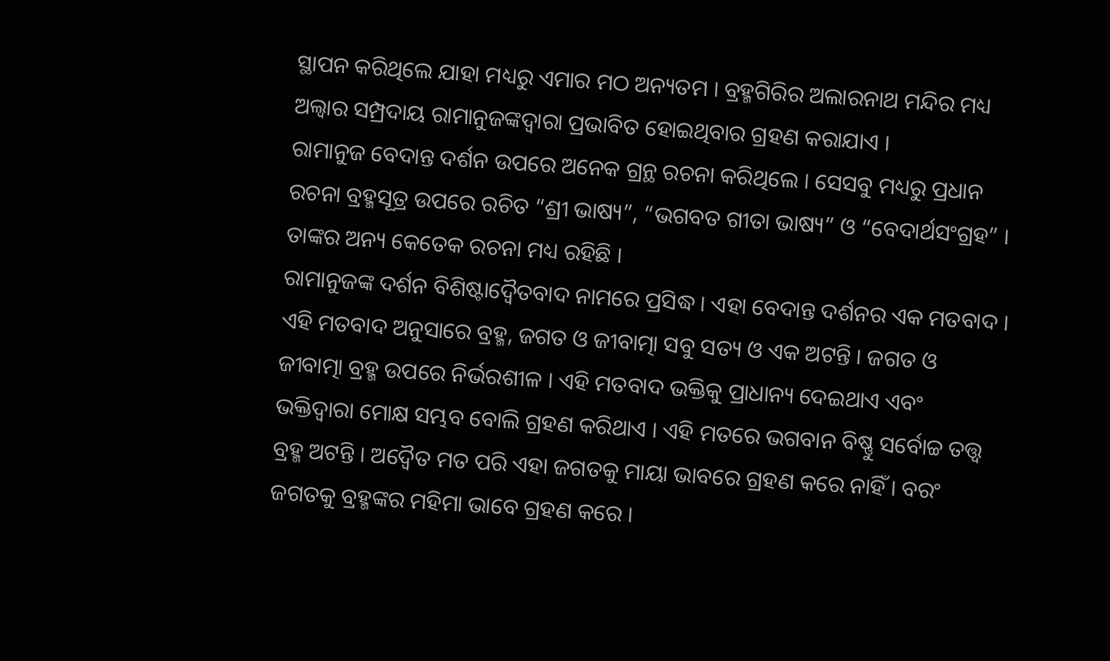ସ୍ଥାପନ କରିଥିଲେ ଯାହା ମଧ୍ୟରୁ ଏମାର ମଠ ଅନ୍ୟତମ । ବ୍ରହ୍ମଗିରିର ଅଲାରନାଥ ମନ୍ଦିର ମଧ୍ୟ ଅଲ୍ୱାର ସମ୍ପ୍ରଦାୟ ରାମାନୁଜଙ୍କଦ୍ୱାରା ପ୍ରଭାବିତ ହୋଇଥିବାର ଗ୍ରହଣ କରାଯାଏ ।
ରାମାନୁଜ ବେଦାନ୍ତ ଦର୍ଶନ ଉପରେ ଅନେକ ଗ୍ରନ୍ଥ ରଚନା କରିଥିଲେ । ସେସବୁ ମଧ୍ୟରୁ ପ୍ରଧାନ ରଚନା ବ୍ରହ୍ମସୂତ୍ର ଉପରେ ରଚିତ “ଶ୍ରୀ ଭାଷ୍ୟ”, “ଭଗବତ ଗୀତା ଭାଷ୍ୟ” ଓ “ବେଦାର୍ଥସଂଗ୍ରହ” । ତାଙ୍କର ଅନ୍ୟ କେତେକ ରଚନା ମଧ୍ୟ ରହିଛି ।
ରାମାନୁଜଙ୍କ ଦର୍ଶନ ବିଶିଷ୍ଟାଦ୍ୱୈତବାଦ ନାମରେ ପ୍ରସିଦ୍ଧ । ଏହା ବେଦାନ୍ତ ଦର୍ଶନର ଏକ ମତବାଦ । ଏହି ମତବାଦ ଅନୁସାରେ ବ୍ରହ୍ମ, ଜଗତ ଓ ଜୀବାତ୍ମା ସବୁ ସତ୍ୟ ଓ ଏକ ଅଟନ୍ତି । ଜଗତ ଓ ଜୀବାତ୍ମା ବ୍ରହ୍ମ ଉପରେ ନିର୍ଭରଶୀଳ । ଏହି ମତବାଦ ଭକ୍ତିକୁ ପ୍ରାଧାନ୍ୟ ଦେଇଥାଏ ଏବଂ ଭକ୍ତିଦ୍ୱାରା ମୋକ୍ଷ ସମ୍ଭବ ବୋଲି ଗ୍ରହଣ କରିଥାଏ । ଏହି ମତରେ ଭଗବାନ ବିଷ୍ଣୁ ସର୍ବୋଚ୍ଚ ତତ୍ତ୍ୱ ବ୍ରହ୍ମ ଅଟନ୍ତି । ଅଦ୍ୱୈତ ମତ ପରି ଏହା ଜଗତକୁ ମାୟା ଭାବରେ ଗ୍ରହଣ କରେ ନାହିଁ । ବରଂ ଜଗତକୁ ବ୍ରହ୍ମଙ୍କର ମହିମା ଭାବେ ଗ୍ରହଣ କରେ ।